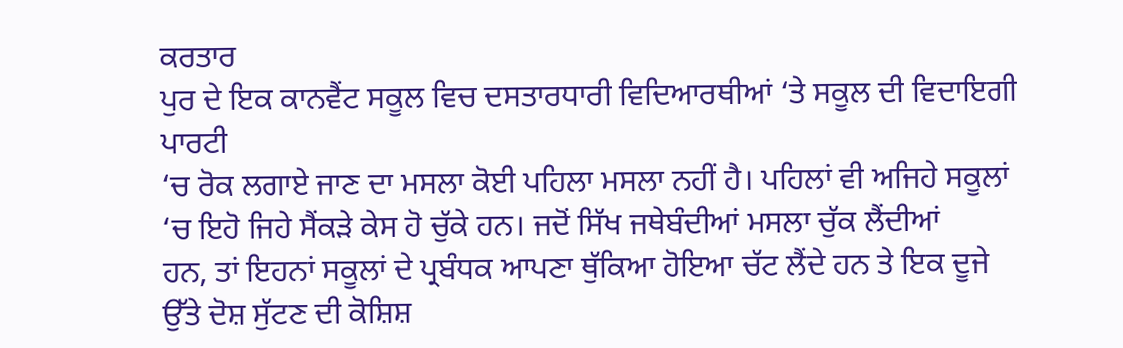ਕਰਤਾਰ
ਪੁਰ ਦੇ ਇਕ ਕਾਨਵੈਂਟ ਸਕੂਲ ਵਿਚ ਦਸਤਾਰਧਾਰੀ ਵਿਦਿਆਰਥੀਆਂ ‘ਤੇ ਸਕੂਲ ਦੀ ਵਿਦਾਇਗੀ ਪਾਰਟੀ
‘ਚ ਰੋਕ ਲਗਾਏ ਜਾਣ ਦਾ ਮਸਲਾ ਕੋਈ ਪਹਿਲਾ ਮਸਲਾ ਨਹੀਂ ਹੈ। ਪਹਿਲਾਂ ਵੀ ਅਜਿਹੇ ਸਕੂਲਾਂ
‘ਚ ਇਹੋ ਜਿਹੇ ਸੈਂਕੜੇ ਕੇਸ ਹੋ ਚੁੱਕੇ ਹਨ। ਜਦੋਂ ਸਿੱਖ ਜਥੇਬੰਦੀਆਂ ਮਸਲਾ ਚੁੱਕ ਲੈਂਦੀਆਂ
ਹਨ, ਤਾਂ ਇਹਨਾਂ ਸਕੂਲਾਂ ਦੇ ਪ੍ਰਬੰਧਕ ਆਪਣਾ ਥੁੱਕਿਆ ਹੋਇਆ ਚੱਟ ਲੈਂਦੇ ਹਨ ਤੇ ਇਕ ਦੂਜੇ
ਉੱਤੇ ਦੋਸ਼ ਸੁੱਟਣ ਦੀ ਕੋਸ਼ਿਸ਼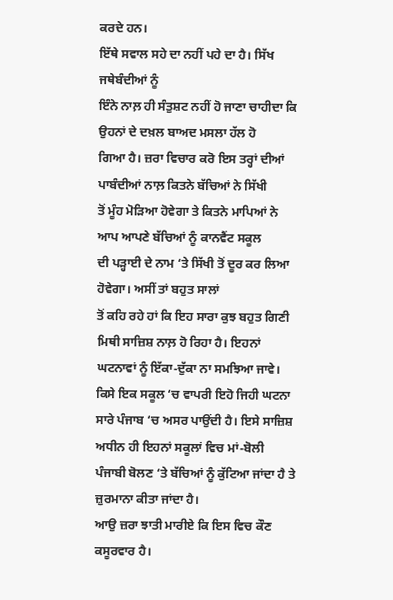ਕਰਦੇ ਹਨ।
ਇੱਥੇ ਸਵਾਲ ਸਹੇ ਦਾ ਨਹੀਂ ਪਹੇ ਦਾ ਹੈ। ਸਿੱਖ ਜਥੇਬੰਦੀਆਂ ਨੂੰ
ਇੰਨੇ ਨਾਲ਼ ਹੀ ਸੰਤੁਸ਼ਟ ਨਹੀਂ ਹੋ ਜਾਣਾ ਚਾਹੀਦਾ ਕਿ ਉਹਨਾਂ ਦੇ ਦਖ਼ਲ ਬਾਅਦ ਮਸਲਾ ਹੱਲ ਹੋ
ਗਿਆ ਹੈ। ਜ਼ਰਾ ਵਿਚਾਰ ਕਰੋ ਇਸ ਤਰ੍ਹਾਂ ਦੀਆਂ ਪਾਬੰਦੀਆਂ ਨਾਲ਼ ਕਿਤਨੇ ਬੱਚਿਆਂ ਨੇ ਸਿੱਖੀ
ਤੋਂ ਮੂੰਹ ਮੋੜਿਆ ਹੋਵੇਗਾ ਤੇ ਕਿਤਨੇ ਮਾਪਿਆਂ ਨੇ ਆਪ ਆਪਣੇ ਬੱਚਿਆਂ ਨੂੰ ਕਾਨਵੈਂਟ ਸਕੂਲ
ਦੀ ਪੜ੍ਹਾਈ ਦੇ ਨਾਮ ‘ਤੇ ਸਿੱਖੀ ਤੋਂ ਦੂਰ ਕਰ ਲਿਆ ਹੋਵੇਗਾ। ਅਸੀਂ ਤਾਂ ਬਹੁਤ ਸਾਲਾਂ
ਤੋਂ ਕਹਿ ਰਹੇ ਹਾਂ ਕਿ ਇਹ ਸਾਰਾ ਕੁਝ ਬਹੁਤ ਗਿਣੀ ਮਿਥੀ ਸਾਜ਼ਿਸ਼ ਨਾਲ਼ ਹੋ ਰਿਹਾ ਹੈ। ਇਹਨਾਂ
ਘਟਨਾਵਾਂ ਨੂੰ ਇੱਕਾ-ਦੁੱਕਾ ਨਾ ਸਮਝਿਆ ਜਾਵੇ। ਕਿਸੇ ਇਕ ਸਕੂਲ ‘ਚ ਵਾਪਰੀ ਇਹੋ ਜਿਹੀ ਘਟਨਾ
ਸਾਰੇ ਪੰਜਾਬ ‘ਚ ਅਸਰ ਪਾਉਂਦੀ ਹੈ। ਇਸੇ ਸਾਜ਼ਿਸ਼ ਅਧੀਨ ਹੀ ਇਹਨਾਂ ਸਕੂਲਾਂ ਵਿਚ ਮਾਂ-ਬੋਲੀ
ਪੰਜਾਬੀ ਬੋਲਣ ‘ਤੇ ਬੱਚਿਆਂ ਨੂੰ ਕੁੱਟਿਆ ਜਾਂਦਾ ਹੈ ਤੇ ਜ਼ੁਰਮਾਨਾ ਕੀਤਾ ਜਾਂਦਾ ਹੈ।
ਆਉ ਜ਼ਰਾ ਝਾਤੀ ਮਾਰੀਏ ਕਿ ਇਸ ਵਿਚ ਕੌਣ
ਕਸੂਰਵਾਰ ਹੈ।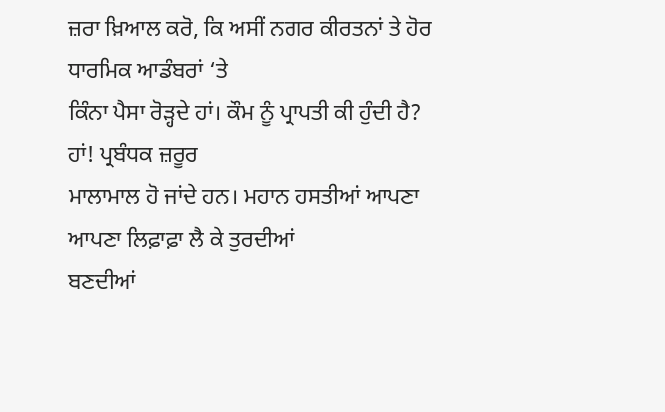ਜ਼ਰਾ ਖ਼ਿਆਲ ਕਰੋ, ਕਿ ਅਸੀਂ ਨਗਰ ਕੀਰਤਨਾਂ ਤੇ ਹੋਰ ਧਾਰਮਿਕ ਆਡੰਬਰਾਂ ‘ਤੇ
ਕਿੰਨਾ ਪੈਸਾ ਰੋੜ੍ਹਦੇ ਹਾਂ। ਕੌਮ ਨੂੰ ਪ੍ਰਾਪਤੀ ਕੀ ਹੁੰਦੀ ਹੈ? ਹਾਂ! ਪ੍ਰਬੰਧਕ ਜ਼ਰੂਰ
ਮਾਲਾਮਾਲ ਹੋ ਜਾਂਦੇ ਹਨ। ਮਹਾਨ ਹਸਤੀਆਂ ਆਪਣਾ ਆਪਣਾ ਲਿਫ਼ਾਫ਼ਾ ਲੈ ਕੇ ਤੁਰਦੀਆਂ
ਬਣਦੀਆਂ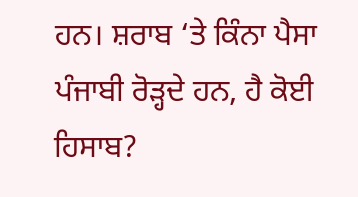ਹਨ। ਸ਼ਰਾਬ ‘ਤੇ ਕਿੰਨਾ ਪੈਸਾ ਪੰਜਾਬੀ ਰੋੜ੍ਹਦੇ ਹਨ, ਹੈ ਕੋਈ ਹਿਸਾਬ?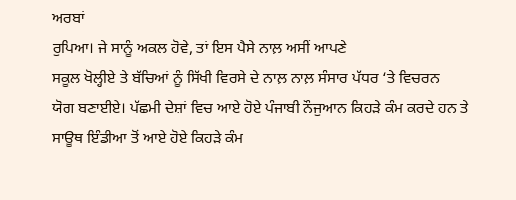ਅਰਬਾਂ
ਰੁਪਿਆ। ਜੇ ਸਾਨੂੰ ਅਕਲ ਹੋਵੇ, ਤਾਂ ਇਸ ਪੈਸੇ ਨਾਲ਼ ਅਸੀਂ ਆਪਣੇ
ਸਕੂਲ ਖੋਲ੍ਹੀਏ ਤੇ ਬੱਚਿਆਂ ਨੂੰ ਸਿੱਖੀ ਵਿਰਸੇ ਦੇ ਨਾਲ਼ ਨਾਲ਼ ਸੰਸਾਰ ਪੱਧਰ ‘ਤੇ ਵਿਚਰਨ
ਯੋਗ ਬਣਾਈਏ। ਪੱਛਮੀ ਦੇਸ਼ਾਂ ਵਿਚ ਆਏ ਹੋਏ ਪੰਜਾਬੀ ਨੌਜੁਆਨ ਕਿਹੜੇ ਕੰਮ ਕਰਦੇ ਹਨ ਤੇ
ਸਾਊਥ ਇੰਡੀਆ ਤੋਂ ਆਏ ਹੋਏ ਕਿਹੜੇ ਕੰਮ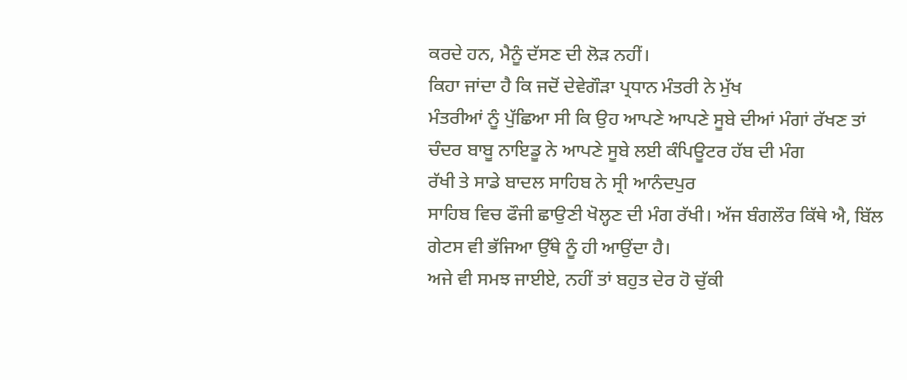ਕਰਦੇ ਹਨ, ਮੈਨੂੰ ਦੱਸਣ ਦੀ ਲੋੜ ਨਹੀਂ।
ਕਿਹਾ ਜਾਂਦਾ ਹੈ ਕਿ ਜਦੋਂ ਦੇਵੇਗੌੜਾ ਪ੍ਰਧਾਨ ਮੰਤਰੀ ਨੇ ਮੁੱਖ
ਮੰਤਰੀਆਂ ਨੂੰ ਪੁੱਛਿਆ ਸੀ ਕਿ ਉਹ ਆਪਣੇ ਆਪਣੇ ਸੂਬੇ ਦੀਆਂ ਮੰਗਾਂ ਰੱਖਣ ਤਾਂ
ਚੰਦਰ ਬਾਬੂ ਨਾਇਡੂ ਨੇ ਆਪਣੇ ਸੂਬੇ ਲਈ ਕੰਪਿਊਟਰ ਹੱਬ ਦੀ ਮੰਗ
ਰੱਖੀ ਤੇ ਸਾਡੇ ਬਾਦਲ ਸਾਹਿਬ ਨੇ ਸ੍ਰੀ ਆਨੰਦਪੁਰ
ਸਾਹਿਬ ਵਿਚ ਫੌਜੀ ਛਾਉਣੀ ਖੋਲ੍ਹਣ ਦੀ ਮੰਗ ਰੱਖੀ। ਅੱਜ ਬੰਗਲੌਰ ਕਿੱਥੇ ਐ, ਬਿੱਲ
ਗੇਟਸ ਵੀ ਭੱਜਿਆ ਉੱਥੇ ਨੂੰ ਹੀ ਆਉਂਦਾ ਹੈ।
ਅਜੇ ਵੀ ਸਮਝ ਜਾਈਏ, ਨਹੀਂ ਤਾਂ ਬਹੁਤ ਦੇਰ ਹੋ ਚੁੱਕੀ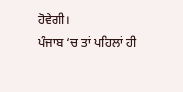ਹੋਵੇਗੀ।
ਪੰਜਾਬ ‘ਚ ਤਾਂ ਪਹਿਲਾਂ ਹੀ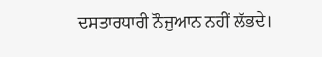ਦਸਤਾਰਧਾਰੀ ਨੌਜੁਆਨ ਨਹੀਂ ਲੱਭਦੇ।